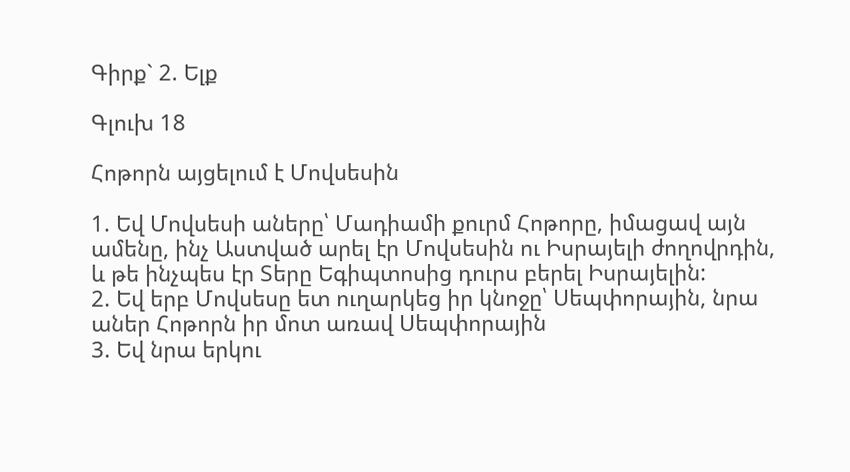Գիրք` 2. Ելք

Գլուխ 18

Հոթորն այցելում է Մովսեսին

1. Եվ Մովսեսի աները՝ Մադիամի քուրմ Հոթորը, իմացավ այն ամենը, ինչ Աստված արել էր Մովսեսին ու Իսրայելի ժողովրդին, և թե ինչպես էր Տերը Եգիպտոսից դուրս բերել Իսրայելին:
2. Եվ երբ Մովսեսը ետ ուղարկեց իր կնոջը՝ Սեպփորային, նրա աներ Հոթորն իր մոտ առավ Սեպփորային
3. Եվ նրա երկու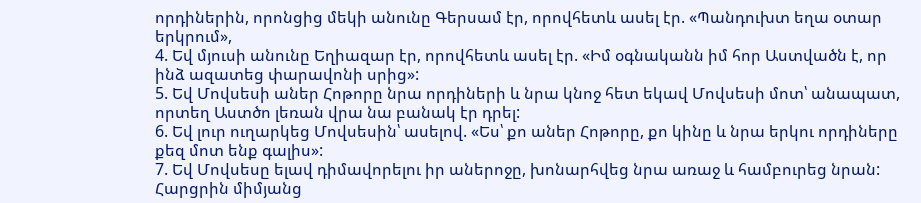որդիներին, որոնցից մեկի անունը Գերսամ էր, որովհետև ասել էր. «Պանդուխտ եղա օտար երկրում»,
4. Եվ մյուսի անունը Եղիազար էր, որովհետև ասել էր. «Իմ օգնականն իմ հոր Աստվածն է, որ ինձ ազատեց փարավոնի սրից»:
5. Եվ Մովսեսի աներ Հոթորը նրա որդիների և նրա կնոջ հետ եկավ Մովսեսի մոտ՝ անապատ, որտեղ Աստծո լեռան վրա նա բանակ էր դրել:
6. Եվ լուր ուղարկեց Մովսեսին՝ ասելով. «Ես՝ քո աներ Հոթորը, քո կինը և նրա երկու որդիները քեզ մոտ ենք գալիս»:
7. Եվ Մովսեսը ելավ դիմավորելու իր աներոջը, խոնարհվեց նրա առաջ և համբուրեց նրան: Հարցրին միմյանց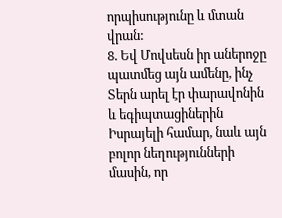որպիսությունը և մտան վրան:
8. Եվ Մովսեսն իր աներոջը պատմեց այն ամենը, ինչ Տերն արել էր փարավոնին և եգիպտացիներին Իսրայելի համար, նաև այն բոլոր նեղությունների մասին, որ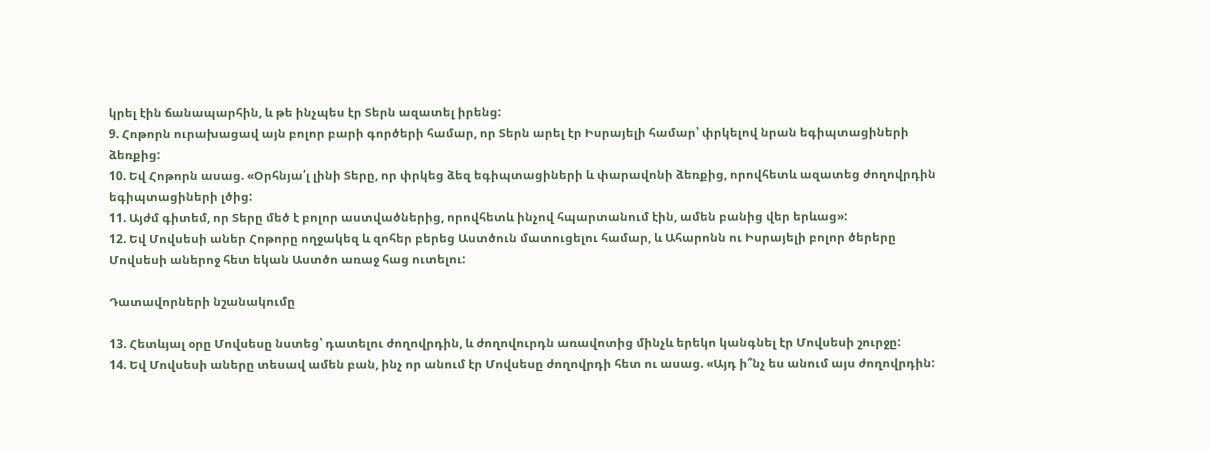կրել էին ճանապարհին, և թե ինչպես էր Տերն ազատել իրենց:
9. Հոթորն ուրախացավ այն բոլոր բարի գործերի համար, որ Տերն արել էր Իսրայելի համար՝ փրկելով նրան եգիպտացիների ձեռքից:
10. Եվ Հոթորն ասաց. «Օրհնյա՛լ լինի Տերը, որ փրկեց ձեզ եգիպտացիների և փարավոնի ձեռքից, որովհետև ազատեց ժողովրդին եգիպտացիների լծից:
11. Այժմ գիտեմ, որ Տերը մեծ է բոլոր աստվածներից, որովհետև ինչով հպարտանում էին, ամեն բանից վեր երևաց»:
12. Եվ Մովսեսի աներ Հոթորը ողջակեզ և զոհեր բերեց Աստծուն մատուցելու համար, և Ահարոնն ու Իսրայելի բոլոր ծերերը Մովսեսի աներոջ հետ եկան Աստծո առաջ հաց ուտելու:

Դատավորների նշանակումը

13. Հետևյալ օրը Մովսեսը նստեց՝ դատելու ժողովրդին, և ժողովուրդն առավոտից մինչև երեկո կանգնել էր Մովսեսի շուրջը:
14. Եվ Մովսեսի աները տեսավ ամեն բան, ինչ որ անում էր Մովսեսը ժողովրդի հետ ու ասաց. «Այդ ի՞նչ ես անում այս ժողովրդին: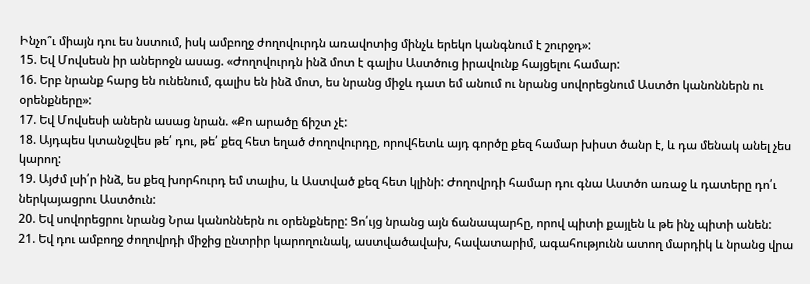Ինչո՞ւ միայն դու ես նստում, իսկ ամբողջ ժողովուրդն առավոտից մինչև երեկո կանգնում է շուրջդ»:
15. Եվ Մովսեսն իր աներոջն ասաց. «Ժողովուրդն ինձ մոտ է գալիս Աստծուց իրավունք հայցելու համար:
16. Երբ նրանք հարց են ունենում, գալիս են ինձ մոտ, ես նրանց միջև դատ եմ անում ու նրանց սովորեցնում Աստծո կանոններն ու օրենքները»:
17. Եվ Մովսեսի աներն ասաց նրան. «Քո արածը ճիշտ չէ:
18. Այդպես կտանջվես թե՛ դու, թե՛ քեզ հետ եղած ժողովուրդը, որովհետև այդ գործը քեզ համար խիստ ծանր է, և դա մենակ անել չես կարող:
19. Այժմ լսի՛ր ինձ, ես քեզ խորհուրդ եմ տալիս, և Աստված քեզ հետ կլինի: Ժողովրդի համար դու գնա Աստծո առաջ և դատերը դո՛ւ ներկայացրու Աստծուն:
20. Եվ սովորեցրու նրանց Նրա կանոններն ու օրենքները: Ցո՛ւյց նրանց այն ճանապարհը, որով պիտի քայլեն և թե ինչ պիտի անեն:
21. Եվ դու ամբողջ ժողովրդի միջից ընտրիր կարողունակ, աստվածավախ, հավատարիմ, ագահությունն ատող մարդիկ և նրանց վրա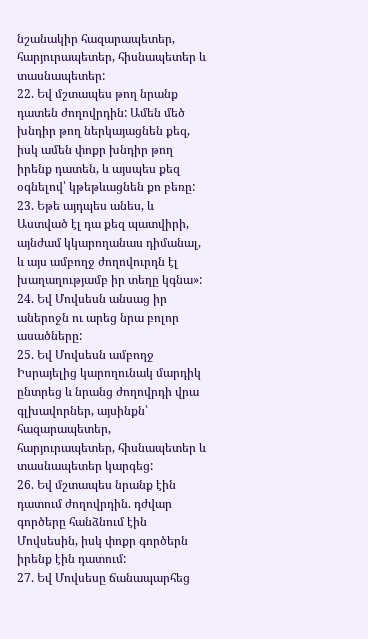նշանակիր հազարապետեր, հարյուրապետեր, հիսնապետեր և տասնապետեր:
22. Եվ մշտապես թող նրանք դատեն ժողովրդին: Ամեն մեծ խնդիր թող ներկայացնեն քեզ, իսկ ամեն փոքր խնդիր թող իրենք դատեն, և այսպես քեզ օգնելով՝ կթեթևացնեն քո բեռը:
23. Եթե այդպես անես, և Աստված էլ դա քեզ պատվիրի, այնժամ կկարողանաս դիմանալ, և այս ամբողջ ժողովուրդն էլ խաղաղությամբ իր տեղը կգնա»:
24. Եվ Մովսեսն անսաց իր աներոջն ու արեց նրա բոլոր ասածները:
25. Եվ Մովսեսն ամբողջ Իսրայելից կարողունակ մարդիկ ընտրեց և նրանց ժողովրդի վրա գլխավորներ, այսինքն՝ հազարապետեր, հարյուրապետեր, հիսնապետեր և տասնապետեր կարգեց:
26. Եվ մշտապես նրանք էին դատում ժողովրդին. դժվար գործերը հանձնում էին Մովսեսին, իսկ փոքր գործերն իրենք էին դատում:
27. Եվ Մովսեսը ճանապարհեց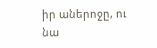իր աներոջը, ու նա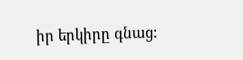իր երկիրը գնաց: